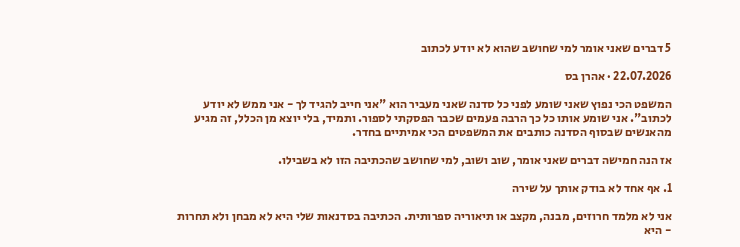5 דברים שאני אומר למי שחושב שהוא לא יודע לכתוב

22.07.2026 · אהרן בס

המשפט הכי נפוץ שאני שומע לפני כל סדנה שאני מעביר הוא "אני חייב להגיד לך - אני ממש לא יודע לכתוב". אני שומע אותו כל כך הרבה פעמים שכבר הפסקתי לספור. ותמיד, בלי יוצא מן הכלל, זה מגיע מהאנשים שבסוף הסדנה כותבים את המשפטים הכי אמיתיים בחדר.

אז הנה חמישה דברים שאני אומר, שוב ושוב, למי שחושב שהכתיבה הזו לא בשבילו.

1. אף אחד לא בודק אותך על שירה

אני לא מלמד חרוזים, מבנה, מקצב או תיאוריה ספרותית. הכתיבה בסדנאות שלי היא לא מבחן ולא תחרות - היא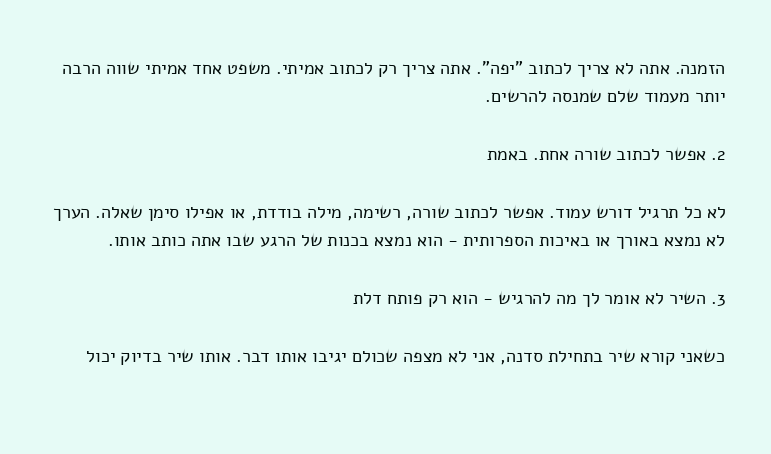הזמנה. אתה לא צריך לכתוב "יפה". אתה צריך רק לכתוב אמיתי. משפט אחד אמיתי שווה הרבה יותר מעמוד שלם שמנסה להרשים.

2. אפשר לכתוב שורה אחת. באמת

לא כל תרגיל דורש עמוד. אפשר לכתוב שורה, רשימה, מילה בודדת, או אפילו סימן שאלה. הערך לא נמצא באורך או באיכות הספרותית - הוא נמצא בכנות של הרגע שבו אתה כותב אותו.

3. השיר לא אומר לך מה להרגיש - הוא רק פותח דלת

כשאני קורא שיר בתחילת סדנה, אני לא מצפה שכולם יגיבו אותו דבר. אותו שיר בדיוק יכול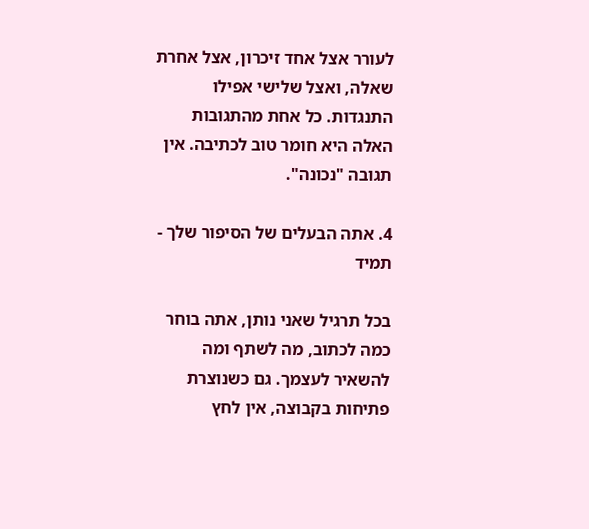לעורר אצל אחד זיכרון, אצל אחרת שאלה, ואצל שלישי אפילו התנגדות. כל אחת מהתגובות האלה היא חומר טוב לכתיבה. אין תגובה "נכונה".

4. אתה הבעלים של הסיפור שלך - תמיד

בכל תרגיל שאני נותן, אתה בוחר כמה לכתוב, מה לשתף ומה להשאיר לעצמך. גם כשנוצרת פתיחות בקבוצה, אין לחץ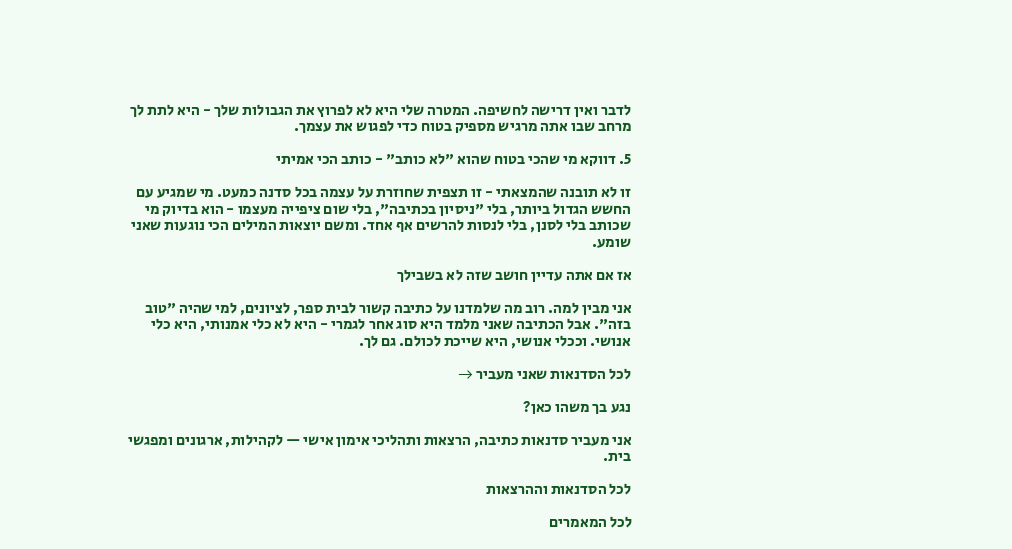לדבר ואין דרישה לחשיפה. המטרה שלי היא לא לפרוץ את הגבולות שלך - היא לתת לך מרחב שבו אתה מרגיש מספיק בטוח כדי לפגוש את עצמך.

5. דווקא מי שהכי בטוח שהוא "לא כותב" - כותב הכי אמיתי

זו לא תובנה שהמצאתי - זו תצפית שחוזרת על עצמה בכל סדנה כמעט. מי שמגיע עם החשש הגדול ביותר, בלי "ניסיון בכתיבה", בלי שום ציפייה מעצמו - הוא בדיוק מי שכותב בלי לסנן, בלי לנסות להרשים אף אחד. ומשם יוצאות המילים הכי נוגעות שאני שומע.

אז אם אתה עדיין חושב שזה לא בשבילך

אני מבין למה. רוב מה שלמדנו על כתיבה קשור לבית ספר, לציונים, למי שהיה "טוב בזה". אבל הכתיבה שאני מלמד היא סוג אחר לגמרי - היא לא כלי אמנותי, היא כלי אנושי. וככלי אנושי, היא שייכת לכולם. גם לך.

לכל הסדנאות שאני מעביר →

נגע בך משהו כאן?

אני מעביר סדנאות כתיבה, הרצאות ותהליכי אימון אישי — לקהילות, ארגונים ומפגשי בית.

לכל הסדנאות וההרצאות

לכל המאמרים